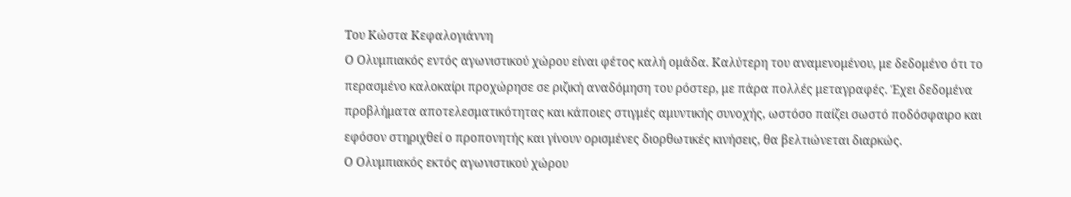Του Κώστα Κεφαλογιάννη
Ο Ολυμπιακός εντός αγωνιστικού χώρου είναι φέτος καλή ομάδα. Καλύτερη του αναμενομένου, με δεδομένο ότι το περασμένο καλοκαίρι προχώρησε σε ριζική αναδόμηση του ρόστερ, με πάρα πολλές μεταγραφές. Έχει δεδομένα προβλήματα αποτελεσματικότητας και κάποιες στιγμές αμυντικής συνοχής, ωστόσο παίζει σωστό ποδόσφαιρο και εφόσον στηριχθεί ο προπονητής και γίνουν ορισμένες διορθωτικές κινήσεις, θα βελτιώνεται διαρκώς.
Ο Ολυμπιακός εκτός αγωνιστικού χώρου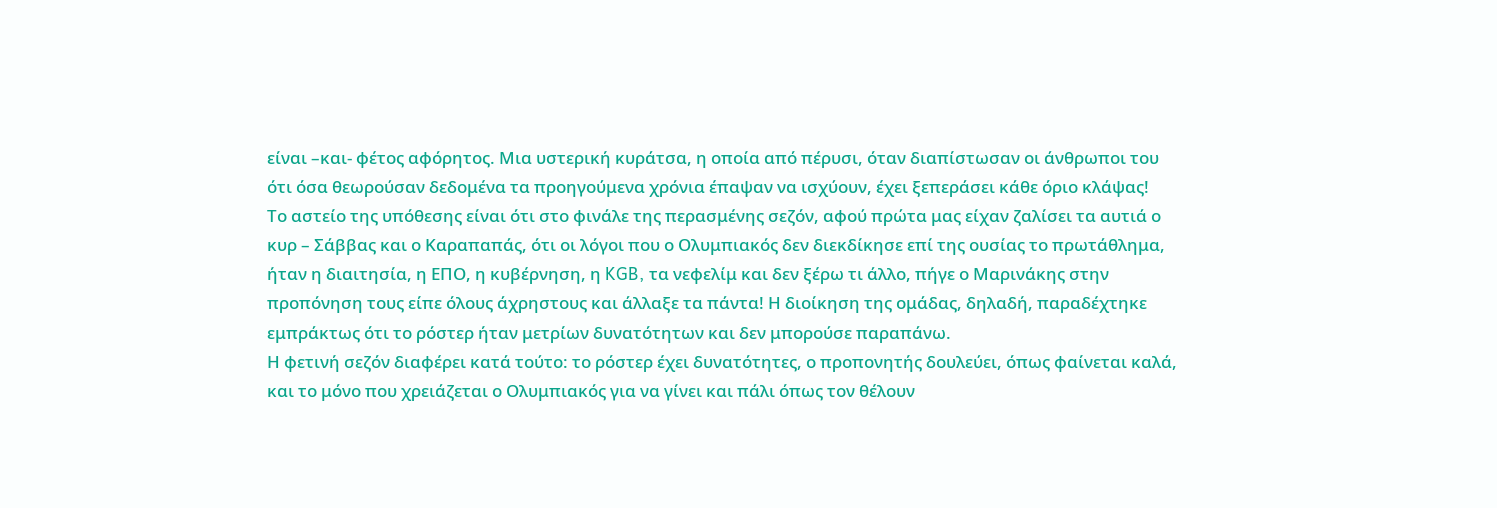είναι –και- φέτος αφόρητος. Μια υστερική κυράτσα, η οποία από πέρυσι, όταν διαπίστωσαν οι άνθρωποι του ότι όσα θεωρούσαν δεδομένα τα προηγούμενα χρόνια έπαψαν να ισχύουν, έχει ξεπεράσει κάθε όριο κλάψας!
Το αστείο της υπόθεσης είναι ότι στο φινάλε της περασμένης σεζόν, αφού πρώτα μας είχαν ζαλίσει τα αυτιά ο κυρ – Σάββας και ο Καραπαπάς, ότι οι λόγοι που ο Ολυμπιακός δεν διεκδίκησε επί της ουσίας το πρωτάθλημα, ήταν η διαιτησία, η ΕΠΟ, η κυβέρνηση, η KGB, τα νεφελίμ και δεν ξέρω τι άλλο, πήγε ο Μαρινάκης στην προπόνηση τους είπε όλους άχρηστους και άλλαξε τα πάντα! Η διοίκηση της ομάδας, δηλαδή, παραδέχτηκε εμπράκτως ότι το ρόστερ ήταν μετρίων δυνατότητων και δεν μπορούσε παραπάνω.
Η φετινή σεζόν διαφέρει κατά τούτο: το ρόστερ έχει δυνατότητες, ο προπονητής δουλεύει, όπως φαίνεται καλά, και το μόνο που χρειάζεται ο Ολυμπιακός για να γίνει και πάλι όπως τον θέλουν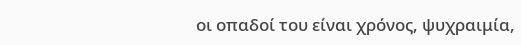οι οπαδοί του είναι χρόνος, ψυχραιμία,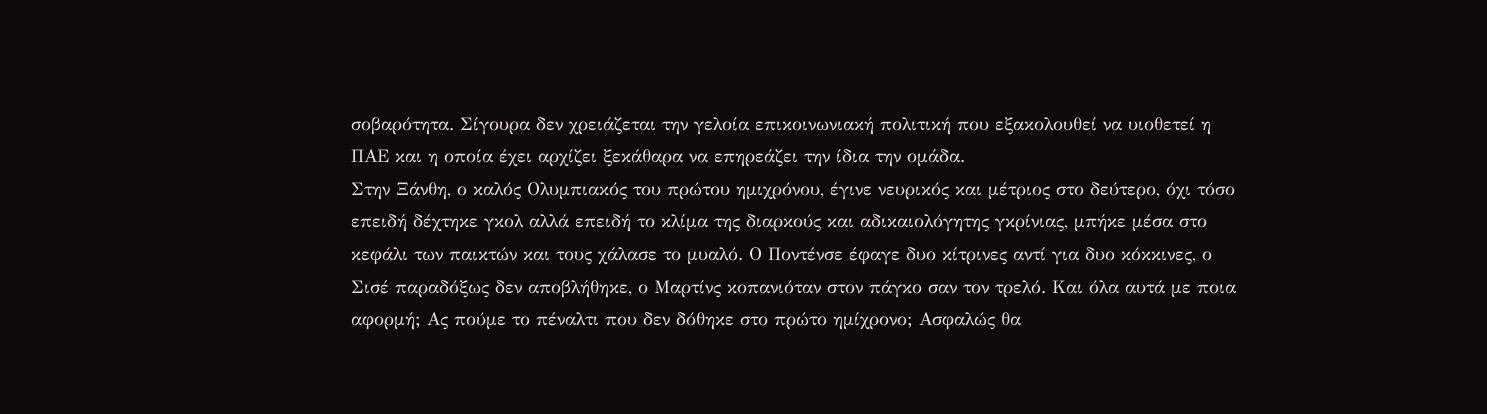σοβαρότητα. Σίγουρα δεν χρειάζεται την γελοία επικοινωνιακή πολιτική που εξακολουθεί να υιοθετεί η ΠΑΕ και η οποία έχει αρχίζει ξεκάθαρα να επηρεάζει την ίδια την ομάδα.
Στην Ξάνθη, ο καλός Ολυμπιακός του πρώτου ημιχρόνου, έγινε νευρικός και μέτριος στο δεύτερο, όχι τόσο επειδή δέχτηκε γκολ αλλά επειδή το κλίμα της διαρκούς και αδικαιολόγητης γκρίνιας, μπήκε μέσα στο κεφάλι των παικτών και τους χάλασε το μυαλό. Ο Ποντένσε έφαγε δυο κίτρινες αντί για δυο κόκκινες, ο Σισέ παραδόξως δεν αποβλήθηκε, ο Μαρτίνς κοπανιόταν στον πάγκο σαν τον τρελό. Και όλα αυτά με ποια αφορμή; Ας πούμε το πέναλτι που δεν δόθηκε στο πρώτο ημίχρονο; Ασφαλώς θα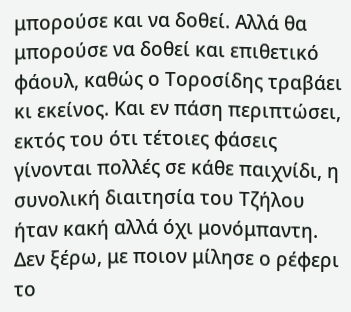μπορούσε και να δοθεί. Αλλά θα μπορούσε να δοθεί και επιθετικό φάουλ, καθώς ο Τοροσίδης τραβάει κι εκείνος. Και εν πάση περιπτώσει, εκτός του ότι τέτοιες φάσεις γίνονται πολλές σε κάθε παιχνίδι, η συνολική διαιτησία του Τζήλου ήταν κακή αλλά όχι μονόμπαντη.
Δεν ξέρω, με ποιον μίλησε ο ρέφερι το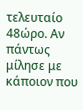τελευταίο 48ώρο. Αν πάντως μίλησε με κάποιον που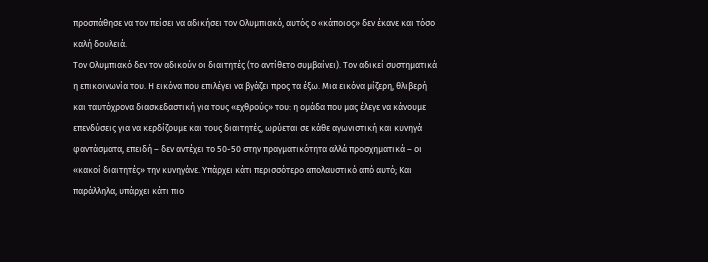προσπάθησε να τον πείσει να αδικήσει τον Ολυμπιακό, αυτός ο «κάποιος» δεν έκανε και τόσο καλή δουλειά.
Τον Ολυμπιακό δεν τον αδικούν οι διαιτητές (το αντίθετο συμβαίνει). Τον αδικεί συστηματικά η επικοινωνία του. Η εικόνα που επιλέγει να βγάζει προς τα έξω. Μια εικόνα μίζερη, θλιβερή και ταυτόχρονα διασκεδαστική για τους «εχθρούς» του: η ομάδα που μας έλεγε να κάνουμε επενδύσεις για να κερδίζουμε και τους διαιτητές, ωρύεται σε κάθε αγωνιστική και κυνηγά φαντάσματα, επειδή – δεν αντέχει το 50-50 στην πραγματικότητα αλλά προσχηματικά – οι «κακοί διαιτητές» την κυνηγάνε. Υπάρχει κάτι περισσότερο απολαυστικό από αυτό; Και παράλληλα, υπάρχει κάτι πιο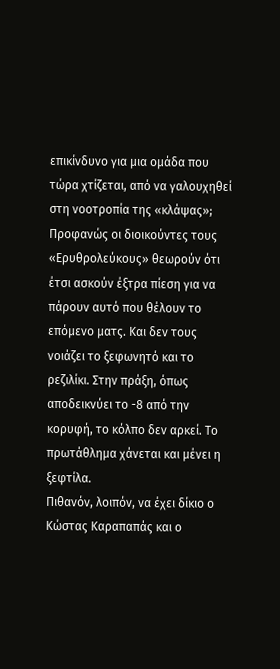επικίνδυνο για μια ομάδα που τώρα χτίζεται, από να γαλουχηθεί στη νοοτροπία της «κλάψας»;
Προφανώς οι διοικούντες τους «Ερυθρολεύκους» θεωρούν ότι έτσι ασκούν έξτρα πίεση για να πάρουν αυτό που θέλουν το επόμενο ματς. Και δεν τους νοιάζει το ξεφωνητό και το ρεζιλίκι. Στην πράξη, όπως αποδεικνύει το -8 από την κορυφή, το κόλπο δεν αρκεί. Το πρωτάθλημα χάνεται και μένει η ξεφτίλα.
Πιθανόν, λοιπόν, να έχει δίκιο ο Κώστας Καραπαπάς και ο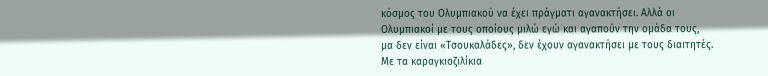κόσμος του Ολυμπιακού να έχει πράγματι αγανακτήσει. Αλλά οι Ολυμπιακοί με τους οποίους μιλώ εγώ και αγαπούν την ομάδα τους, μα δεν είναι «Τσουκαλάδες», δεν έχουν αγανακτήσει με τους διαιτητές. Με τα καραγκιοζιλίκια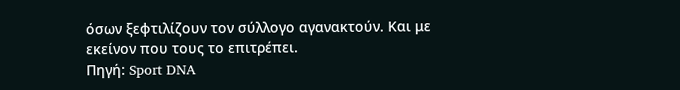όσων ξεφτιλίζουν τον σύλλογο αγανακτούν. Και με εκείνον που τους το επιτρέπει.
Πηγή: Sport DNA